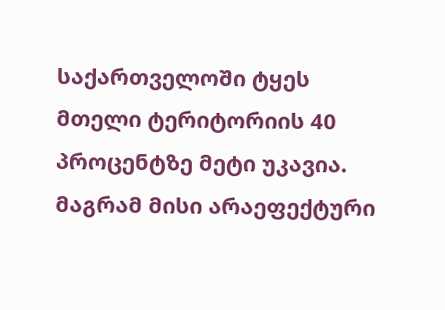საქართველოში ტყეს მთელი ტერიტორიის 40 პროცენტზე მეტი უკავია. მაგრამ მისი არაეფექტური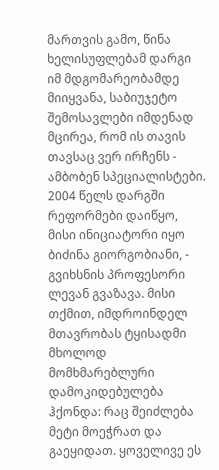მართვის გამო, წინა ხელისუფლებამ დარგი იმ მდგომარეობამდე მიიყვანა, საბიუჯეტო შემოსავლები იმდენად მცირეა, რომ ის თავის თავსაც ვერ ირჩენს - ამბობენ სპეციალისტები.
2004 წელს დარგში რეფორმები დაიწყო, მისი ინიციატორი იყო ბიძინა გიორგობიანი, - გვიხსნის პროფესორი ლევან გვაზავა. მისი თქმით, იმდროინდელ მთავრობას ტყისადმი მხოლოდ მომხმარებლური დამოკიდებულება ჰქონდა: რაც შეიძლება მეტი მოეჭრათ და გაეყიდათ. ყოველივე ეს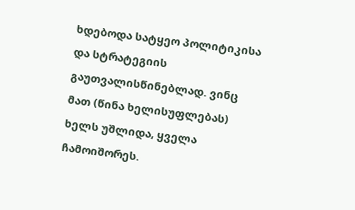ხდებოდა სატყეო პოლიტიკისა და სტრატეგიის გაუთვალისწინებლად. ვინც მათ (წინა ხელისუფლებას) ხელს უშლიდა, ყველა ჩამოიშორეს.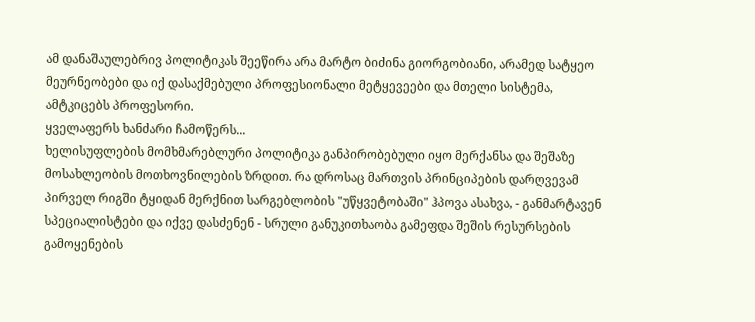ამ დანაშაულებრივ პოლიტიკას შეეწირა არა მარტო ბიძინა გიორგობიანი, არამედ სატყეო მეურნეობები და იქ დასაქმებული პროფესიონალი მეტყევეები და მთელი სისტემა, ამტკიცებს პროფესორი.
ყველაფერს ხანძარი ჩამოწერს...
ხელისუფლების მომხმარებლური პოლიტიკა განპირობებული იყო მერქანსა და შეშაზე მოსახლეობის მოთხოვნილების ზრდით. რა დროსაც მართვის პრინციპების დარღვევამ პირველ რიგში ტყიდან მერქნით სარგებლობის "უწყვეტობაში" ჰპოვა ასახვა, - განმარტავენ სპეციალისტები და იქვე დასძენენ - სრული განუკითხაობა გამეფდა შეშის რესურსების გამოყენების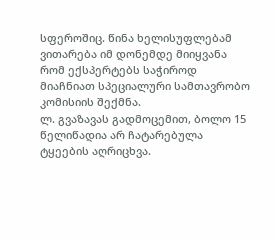სფეროშიც. წინა ხელისუფლებამ ვითარება იმ დონემდე მიიყვანა რომ ექსპერტებს საჭიროდ მიაჩნიათ სპეციალური სამთავრობო კომისიის შექმნა.
ლ. გვაზავას გადმოცემით, ბოლო 15 წელიწადია არ ჩატარებულა ტყეების აღრიცხვა.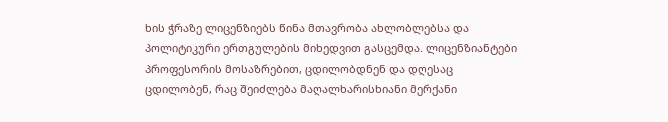ხის ჭრაზე ლიცენზიებს წინა მთავრობა ახლობლებსა და პოლიტიკური ერთგულების მიხედვით გასცემდა. ლიცენზიანტები პროფესორის მოსაზრებით, ცდილობდნენ და დღესაც ცდილობენ, რაც შეიძლება მაღალხარისხიანი მერქანი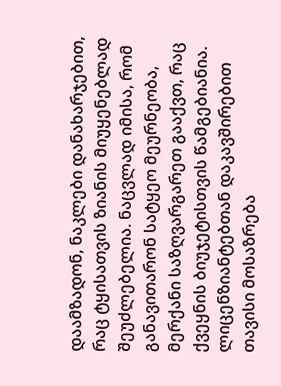დაამზადონ, ნაკლები დანახარჯებით, რაც ტყისათვის ზიანის მიუყენებლად შეუძლებელია. ნაცვლად იმისა, რომ განავითარონ სატყეო მეურნეობა, მერქანი საზღვარგარეთ გააქვთ, რაც ქვეყნის ბიუჯეტისთვის წამგებიანია.
ლიცენზიანტებთან დაკავშირებით თავისი მოსაზრება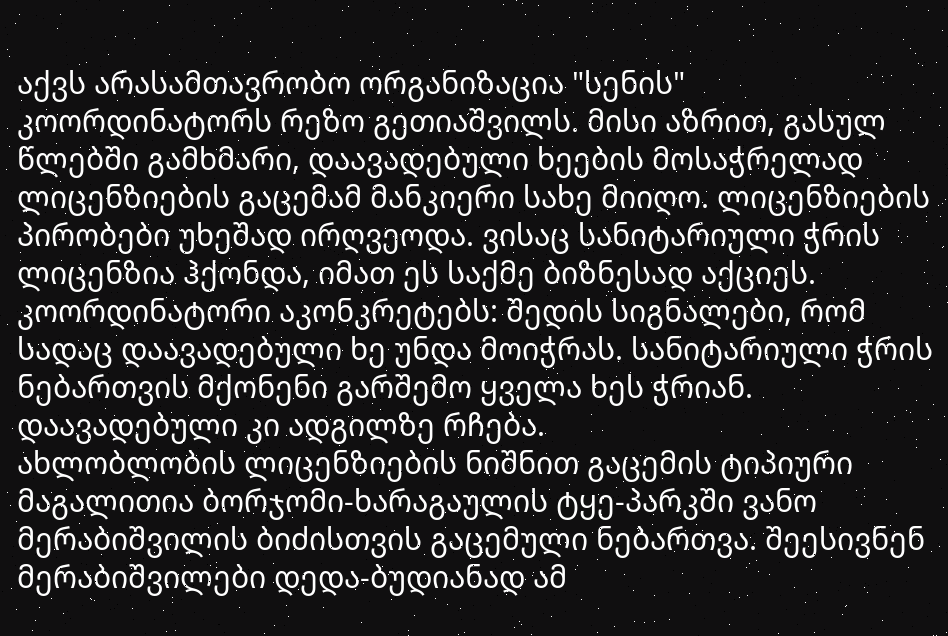აქვს არასამთავრობო ორგანიზაცია "სენის" კოორდინატორს რეზო გეთიაშვილს. მისი აზრით, გასულ წლებში გამხმარი, დაავადებული ხეების მოსაჭრელად ლიცენზიების გაცემამ მანკიერი სახე მიიღო. ლიცენზიების პირობები უხეშად ირღვეოდა. ვისაც სანიტარიული ჭრის ლიცენზია ჰქონდა, იმათ ეს საქმე ბიზნესად აქციეს. კოორდინატორი აკონკრეტებს: შედის სიგნალები, რომ სადაც დაავადებული ხე უნდა მოიჭრას. სანიტარიული ჭრის ნებართვის მქონენი გარშემო ყველა ხეს ჭრიან. დაავადებული კი ადგილზე რჩება.
ახლობლობის ლიცენზიების ნიშნით გაცემის ტიპიური მაგალითია ბორჯომი-ხარაგაულის ტყე-პარკში ვანო მერაბიშვილის ბიძისთვის გაცემული ნებართვა. შეესივნენ მერაბიშვილები დედა-ბუდიანად ამ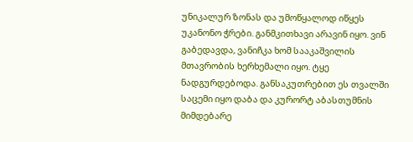უნიკალურ ზონას და უმოწყალოდ იწყეს უკანონო ჭრები. განმკითხავი არავინ იყო. ვინ გაბედავდა, ვანიჩკა ხომ სააკაშვილის მთავრობის ხერხემალი იყო. ტყე ნადგურდებოდა. განსაკუთრებით ეს თვალში საცემი იყო დაბა და კურორტ აბასთუმნის მიმდებარე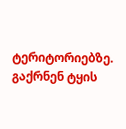ტერიტორიებზე. გაქრნენ ტყის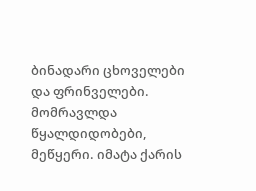ბინადარი ცხოველები და ფრინველები. მომრავლდა წყალდიდობები, მეწყერი. იმატა ქარის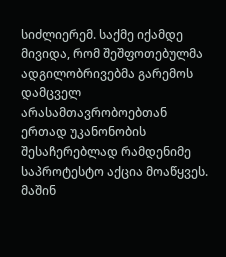სიძლიერემ. საქმე იქამდე მივიდა, რომ შეშფოთებულმა ადგილობრივებმა გარემოს დამცველ არასამთავრობოებთან ერთად უკანონობის შესაჩერებლად რამდენიმე საპროტესტო აქცია მოაწყვეს. მაშინ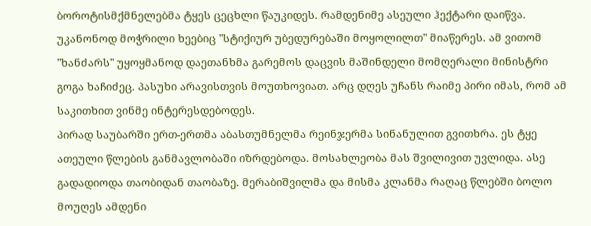ბოროტისმქმნელებმა ტყეს ცეცხლი წაუკიდეს. რამდენიმე ასეული ჰექტარი დაიწვა. უკანონოდ მოჭრილი ხეებიც "სტიქიურ უბედურებაში მოყოლილთ" მიაწერეს. ამ ვითომ "ხანძარს" უყოყმანოდ დაეთანხმა გარემოს დაცვის მაშინდელი მომღერალი მინისტრი გოგა ხაჩიძეც. პასუხი არავისთვის მოუთხოვიათ. არც დღეს უჩანს რაიმე პირი იმას, რომ ამ საკითხით ვინმე ინტერესდებოდეს.
პირად საუბარში ერთ-ერთმა აბასთუმნელმა რეინჯერმა სინანულით გვითხრა. ეს ტყე ათეული წლების განმავლობაში იზრდებოდა. მოსახლეობა მას შვილივით უვლიდა. ასე გადადიოდა თაობიდან თაობაზე. მერაბიშვილმა და მისმა კლანმა რაღაც წლებში ბოლო მოუღეს ამდენი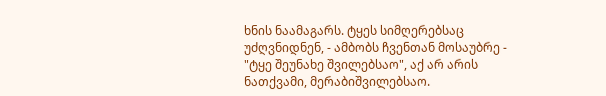ხნის ნაამაგარს. ტყეს სიმღერებსაც უძღვნიდნენ, - ამბობს ჩვენთან მოსაუბრე - "ტყე შეუნახე შვილებსაო", აქ არ არის ნათქვამი, მერაბიშვილებსაო.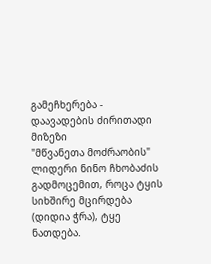გამეჩხერება - დაავადების ძირითადი მიზეზი
"მწვანეთა მოძრაობის" ლიდერი ნინო ჩხობაძის გადმოცემით, როცა ტყის სიხშირე მცირდება (დიდია ჭრა), ტყე ნათდება.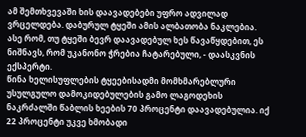ამ შემთხვევაში ხის დაავადებები უფრო ადვილად ვრცელდება. დაბურულ ტყეში ამის ალბათობა ნაკლებია. ასე რომ, თუ ტყეში ბევრ დაავადებულ ხეს წავაწყდებით, ეს ნიშნავს, რომ უკანონო ჭრებია ჩატარებული, - დაასკვნის ექსპერტი.
წინა ხელისუფლების ტყეებისადმი მომხმარებლური უსულგულო დამოკიდებულების გამო ლაგოდეხის ნაკრძალში წაბლის ხეების 70 პროცენტი დაავადებულია. იქ 22 პროცენტი უკვე ხმობადი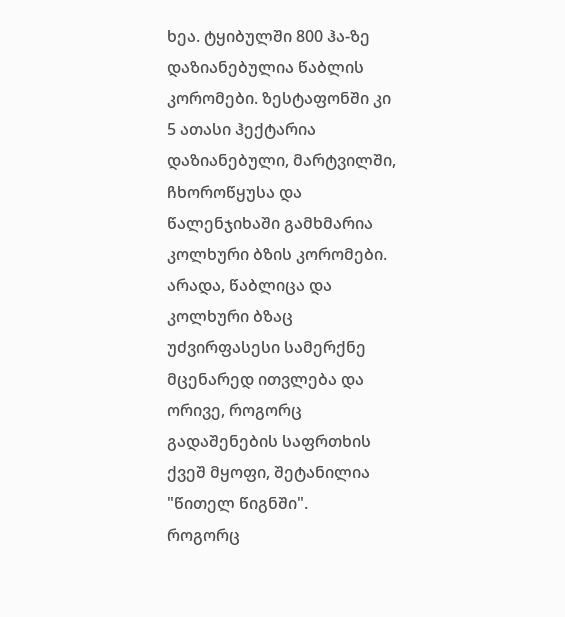ხეა. ტყიბულში 800 ჰა-ზე დაზიანებულია წაბლის კორომები. ზესტაფონში კი 5 ათასი ჰექტარია დაზიანებული, მარტვილში, ჩხოროწყუსა და წალენჯიხაში გამხმარია კოლხური ბზის კორომები. არადა, წაბლიცა და კოლხური ბზაც უძვირფასესი სამერქნე მცენარედ ითვლება და ორივე, როგორც გადაშენების საფრთხის ქვეშ მყოფი, შეტანილია "წითელ წიგნში".
როგორც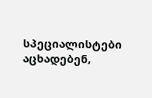სპეციალისტები აცხადებენ,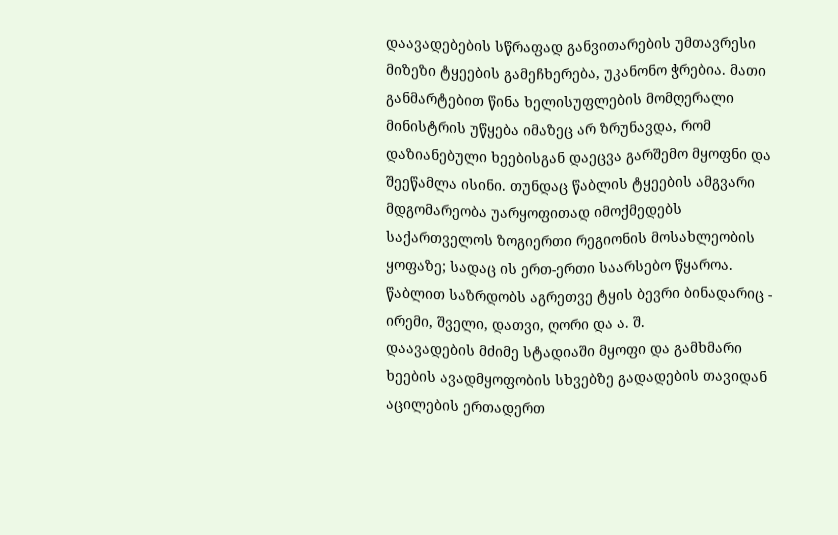დაავადებების სწრაფად განვითარების უმთავრესი მიზეზი ტყეების გამეჩხერება, უკანონო ჭრებია. მათი განმარტებით წინა ხელისუფლების მომღერალი მინისტრის უწყება იმაზეც არ ზრუნავდა, რომ დაზიანებული ხეებისგან დაეცვა გარშემო მყოფნი და შეეწამლა ისინი. თუნდაც წაბლის ტყეების ამგვარი მდგომარეობა უარყოფითად იმოქმედებს საქართველოს ზოგიერთი რეგიონის მოსახლეობის ყოფაზე; სადაც ის ერთ-ერთი საარსებო წყაროა. წაბლით საზრდობს აგრეთვე ტყის ბევრი ბინადარიც - ირემი, შველი, დათვი, ღორი და ა. შ.
დაავადების მძიმე სტადიაში მყოფი და გამხმარი ხეების ავადმყოფობის სხვებზე გადადების თავიდან აცილების ერთადერთ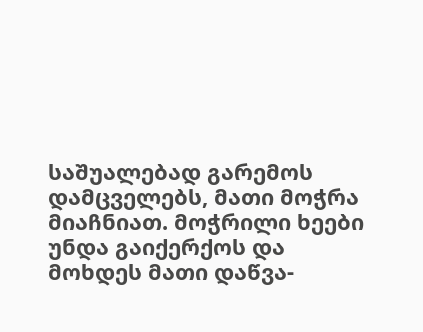საშუალებად გარემოს დამცველებს, მათი მოჭრა მიაჩნიათ. მოჭრილი ხეები უნდა გაიქერქოს და მოხდეს მათი დაწვა-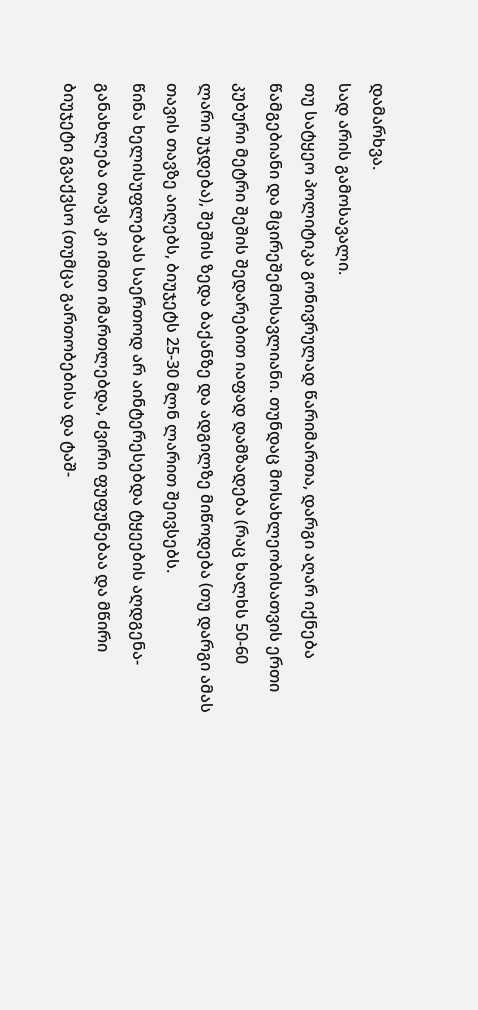დამარხვა.
სად არის გამოსავალი.
თუ სატყეო პოლიტიკა გონივრულად წარიმართა, დარგი აღარ იქნება წამგებიანი და მცირეშემოსავლიანი. თუნდაც მოსახლეობისათვის ერთი კუბური მეტრი შეშის შედარებით იაფად დამზადება (რაც ხალხს 50-60 ლარი უჯდება), შეშის ზედა ბაქანზე და ადგილზე მიწოდება (თუ დარგი ამას თავის თავზე აიღებს, ბიუჯეტს 25-30 მლნ ლარით შეივსებს.
წინა ხელისუფლებას საერთოდ არ აინტერესებდა ტყეების აღდგენა-განახლება თავს კი იმით იმართლებდა, ძვირი ფუფუნებაა და მწირი ბიუჯეტი გვაქვსო (თუმცა გართობებისა და ტაშ-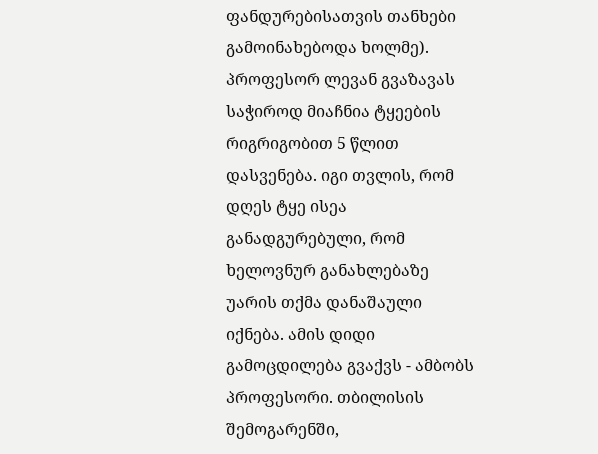ფანდურებისათვის თანხები გამოინახებოდა ხოლმე).
პროფესორ ლევან გვაზავას საჭიროდ მიაჩნია ტყეების რიგრიგობით 5 წლით დასვენება. იგი თვლის, რომ დღეს ტყე ისეა განადგურებული, რომ ხელოვნურ განახლებაზე უარის თქმა დანაშაული იქნება. ამის დიდი გამოცდილება გვაქვს - ამბობს პროფესორი. თბილისის შემოგარენში,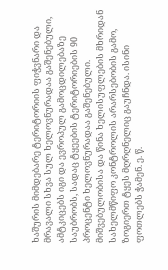ხაშურის მიმდებარე ტერიტორიის ფიჭვნარი და მრავალი სხვა სულ ხელოვნურადაა გაშენებული, ამტკიცებს იგი და ევროპულ გამოცდილებაზე საუბრობს, სადაც ტყეების ტერიტორიების 90 პროცენტი ხელოვნურადაა გაშენებული.
მიშვებულობისა და წინა ხელისუფლების მხრიდან სახელმწიფო კონტროლის არარსებობის გამო, ზოგიერთ ტყეს მღრღნელიც გაუჩნდა. ისინი ფოთლებს ჭამენ. ე. წ.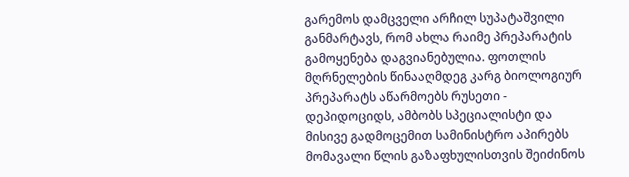გარემოს დამცველი არჩილ სუპატაშვილი განმარტავს, რომ ახლა რაიმე პრეპარატის გამოყენება დაგვიანებულია. ფოთლის მღრნელების წინააღმდეგ კარგ ბიოლოგიურ პრეპარატს აწარმოებს რუსეთი - დეპიდოციდს, ამბობს სპეციალისტი და მისივე გადმოცემით სამინისტრო აპირებს მომავალი წლის გაზაფხულისთვის შეიძინოს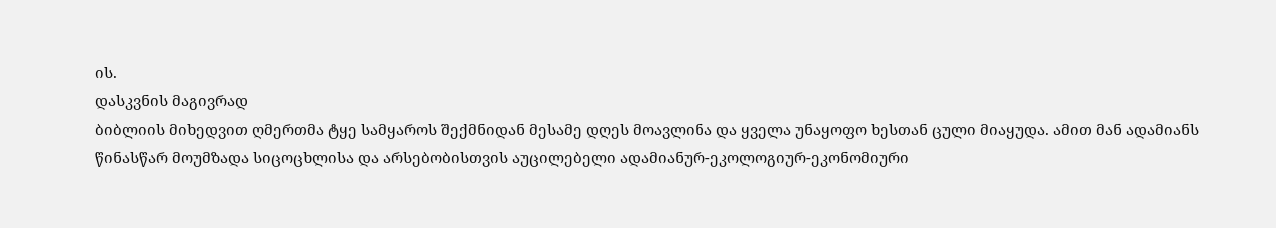ის.
დასკვნის მაგივრად
ბიბლიის მიხედვით ღმერთმა ტყე სამყაროს შექმნიდან მესამე დღეს მოავლინა და ყველა უნაყოფო ხესთან ცული მიაყუდა. ამით მან ადამიანს წინასწარ მოუმზადა სიცოცხლისა და არსებობისთვის აუცილებელი ადამიანურ-ეკოლოგიურ-ეკონომიური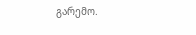გარემო.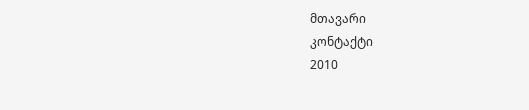მთავარი
კონტაქტი
2010